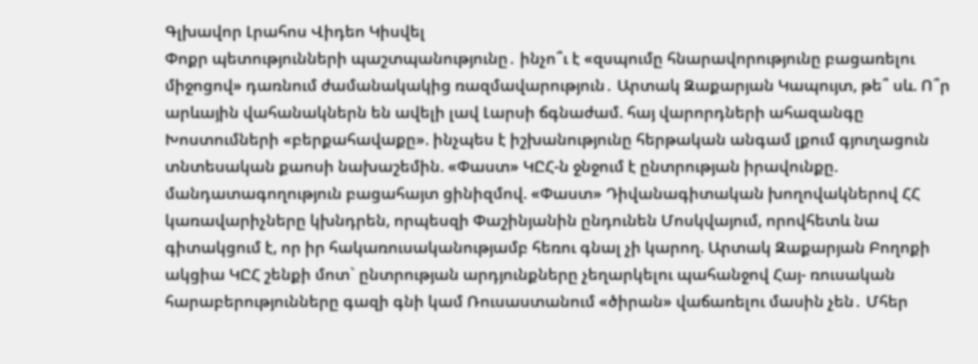Գլխավոր Լրահոս Վիդեո Կիսվել
Փոքր պետությունների պաշտպանությունը․ ինչո՞ւ է «զսպումը հնարավորությունը բացառելու միջոցով» դառնում ժամանակակից ռազմավարություն․ Արտակ Զաքարյան Կապույտ, թե՞ սև. Ո՞ր արևային վահանակներն են ավելի լավ Լարսի ճգնաժամ. հայ վարորդների ահազանգը Խոստումների «բերքահավաքը». ինչպես է իշխանությունը հերթական անգամ լքում գյուղացուն տնտեսական քաոսի նախաշեմին. «Փաստ» ԿԸՀ-ն ջնջում է ընտրության իրավունքը. մանդատագողություն բացահայտ ցինիզմով. «Փաստ» Դիվանագիտական խողովակներով ՀՀ կառավարիչները կխնդրեն, որպեսզի Փաշինյանին ընդունեն Մոսկվայում, որովհետև նա գիտակցում է, որ իր հակառուսականությամբ հեռու գնալ չի կարող. Արտակ Զաքարյան Բողոքի ակցիա ԿԸՀ շենքի մոտ` ընտրության արդյունքները չեղարկելու պահանջով Հայ- ռուսական հարաբերությունները գազի գնի կամ Ռուսաստանում «ծիրան» վաճառելու մասին չեն․ Մհեր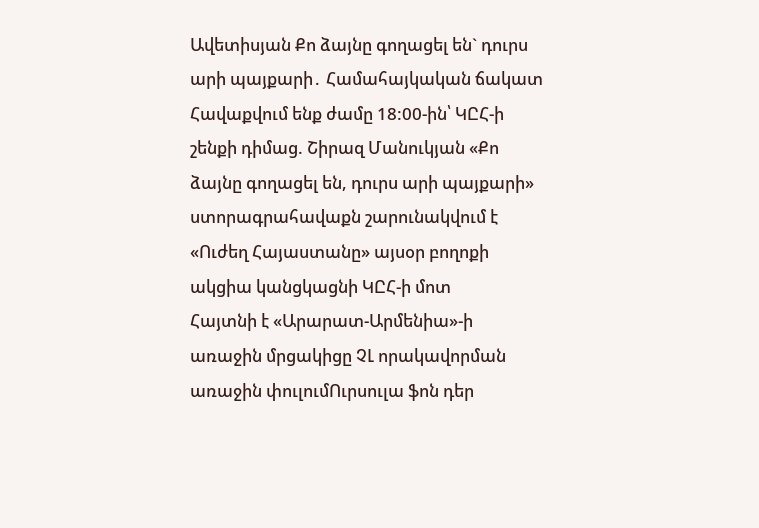Ավետիսյան Քո ձայնը գողացել են` դուրս արի պայքարի․ Համահայկական ճակատ Հավաքվում ենք ժամը 18:00-ին՝ ԿԸՀ-ի շենքի դիմաց. Շիրազ Մանուկյան «Քո ձայնը գողացել են, դուրս արի պայքարի» ստորագրահավաքն շարունակվում է «Ուժեղ Հայաստանը» այսօր բողոքի ակցիա կանցկացնի ԿԸՀ-ի մոտ
Հայտնի է «Արարատ-Արմենիա»-ի առաջին մրցակիցը ՉԼ որակավորման առաջին փուլումՈւրսուլա ֆոն դեր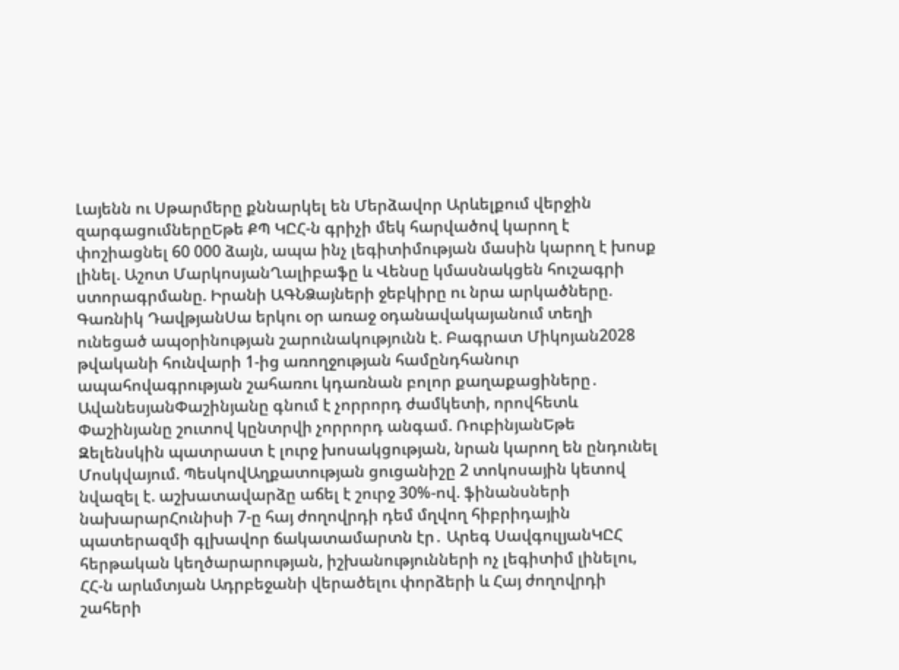Լայենն ու Սթարմերը քննարկել են Մերձավոր Արևելքում վերջին զարգացումներըԵթե ՔՊ ԿԸՀ-ն գրիչի մեկ հարվածով կարող է փոշիացնել 60 000 ձայն, ապա ինչ լեգիտիմության մասին կարող է խոսք լինել. Աշոտ ՄարկոսյանՂալիբաֆը և Վենսը կմասնակցեն հուշագրի ստորագրմանը. Իրանի ԱԳՆՁայների ջեբկիրը ու նրա արկածները. Գառնիկ ԴավթյանՍա երկու օր առաջ օդանավակայանում տեղի ունեցած ապօրինության շարունակությունն է. Բագրատ Միկոյան2028 թվականի հունվարի 1-ից առողջության համընդհանուր ապահովագրության շահառու կդառնան բոլոր քաղաքացիները․ ԱվանեսյանՓաշինյանը գնում է չորրորդ ժամկետի, որովհետև Փաշինյանը շուտով կընտրվի չորրորդ անգամ. ՌուբինյանԵթե Զելենսկին պատրաստ է լուրջ խոսակցության, նրան կարող են ընդունել Մոսկվայում. ՊեսկովԱղքատության ցուցանիշը 2 տոկոսային կետով նվազել է. աշխատավարձը աճել է շուրջ 30%-ով. ֆինանսների նախարարՀունիսի 7-ը հայ ժողովրդի դեմ մղվող հիբրիդային պատերազմի գլխավոր ճակատամարտն էր․ Արեգ ՍավգուլյանԿԸՀ հերթական կեղծարարության, իշխանությունների ոչ լեգիտիմ լինելու, ՀՀ-ն արևմտյան Ադրբեջանի վերածելու փորձերի և Հայ ժողովրդի շահերի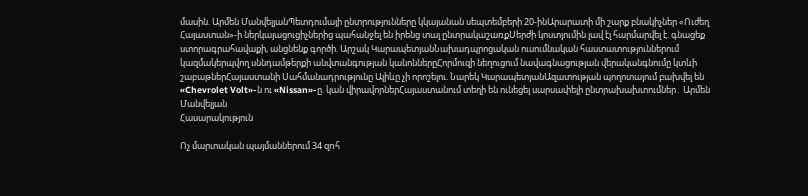մասին. Արմեն ՄանվելյանՊետդումայի ընտրությունները կկայանան սեպտեմբերի 20-ինԱրարատի մի շարք բնակիչներ «Ուժեղ Հայաստան»-ի ներկայացուցիչներից պահանջել են իրենց տալ ընտրակաշառքՍերժի կոստյումին լավ էլ հարմարվել է. գնացեք ստորագրահավաքի, անցնենք գործի. Արշակ ԿարապետյանՆախադպրոցական ուսումնական հաստատություններում կազմակերպվող սննդամթերքի անվտանգության կանոններըՀորմուզի նեղուցում նավագնացության վերականգնումը կտևի շաբաթներՀայաստանի Սահմանադրությունը Ալիևը չի որոշելու. Նարեկ ԿարապետյանԱզատության պողոտայում բախվել են «Chevrolet Volt»-ն ու «Nissan»-ը. կան վիրավորներՀայաստանում տեղի են ունեցել սարսափելի ընտրախախտումներ․ Արմեն Մանվելյան
Հասարակություն

Ոչ մարտական պայմաններում 34 զnհ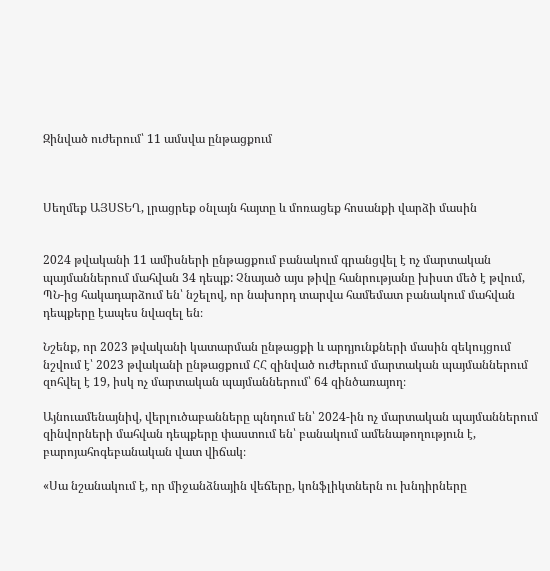Զինված ուժերում՝ 11 ամսվա ընթացքում



Սեղմեք ԱՅՍՏԵՂ, լրացրեք օնլայն հայտը և մոռացեք հոսանքի վարձի մասին


2024 թվականի 11 ամիսների ընթացքում բանակում գրանցվել է ոչ մարտական պայմաններում մահվան 34 դեպք: Չնայած այս թիվը հանրությանը խիստ մեծ է թվում, ՊՆ-ից հակադարձում են՝ նշելով, որ նախորդ տարվա համեմատ բանակում մահվան դեպքերը էապես նվազել են։

Նշենք, որ 2023 թվականի կատարման ընթացքի և արդյունքների մասին զեկույցում նշվում է՝ 2023 թվականի ընթացքում ՀՀ զինված ուժերում մարտական պայմաններում զոհվել է 19, իսկ ոչ մարտական պայմաններում՝ 64 զինծառայող։

Այնուամենայնիվ, վերլուծաբանները պնդում են՝ 2024-ին ոչ մարտական պայմաններում զինվորների մահվան դեպքերը փաստում են՝ բանակում ամենաթողություն է, բարոյահոգեբանական վատ վիճակ։

«Սա նշանակում է, որ միջանձնային վեճերը, կոնֆլիկտներն ու խնդիրները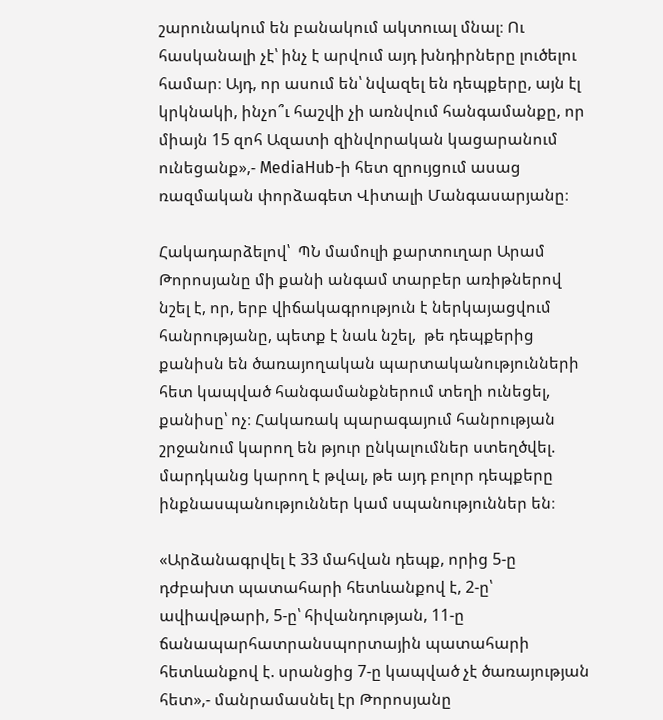շարունակում են բանակում ակտուալ մնալ։ Ու հասկանալի չէ՝ ինչ է արվում այդ խնդիրները լուծելու համար։ Այդ, որ ասում են՝ նվազել են դեպքերը, այն էլ կրկնակի, ինչո՞ւ հաշվի չի առնվում հանգամանքը, որ միայն 15 զոհ Ազատի զինվորական կացարանում ունեցանք»,- MediaHub-ի հետ զրույցում ասաց ռազմական փորձագետ Վիտալի Մանգասարյանը։

Հակադարձելով՝  ՊՆ մամուլի քարտուղար Արամ Թորոսյանը մի քանի անգամ տարբեր առիթներով նշել է, որ, երբ վիճակագրություն է ներկայացվում հանրությանը, պետք է նաև նշել,  թե դեպքերից քանիսն են ծառայողական պարտականությունների հետ կապված հանգամանքներում տեղի ունեցել, քանիսը՝ ոչ։ Հակառակ պարագայում հանրության շրջանում կարող են թյուր ընկալումներ ստեղծվել. մարդկանց կարող է թվալ, թե այդ բոլոր դեպքերը ինքնասպանություններ կամ սպանություններ են։

«Արձանագրվել է 33 մահվան դեպք, որից 5-ը դժբախտ պատահարի հետևանքով է, 2-ը՝ ավիավթարի, 5-ը՝ հիվանդության, 11-ը ճանապարհատրանսպորտային պատահարի հետևանքով է. սրանցից 7-ը կապված չէ ծառայության հետ»,- մանրամասնել էր Թորոսյանը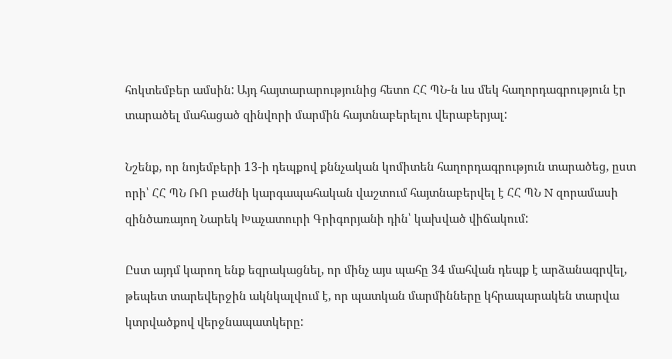հոկտեմբեր ամսին: Այդ հայտարարությունից հետո ՀՀ ՊՆ-ն ևս մեկ հաղորդագրություն էր տարածել մահացած զինվորի մարմին հայտնաբերելու վերաբերյալ:

Նշենք, որ նոյեմբերի 13-ի դեպքով քննչական կոմիտեն հաղորդագրություն տարածեց, ըստ որի՝ ՀՀ ՊՆ ՌՈ բաժնի կարգապահական վաշտում հայտնաբերվել է ՀՀ ՊՆ N զորամասի զինծառայող Նարեկ Խաչատուրի Գրիգորյանի դին՝ կախված վիճակում:

Ըստ այդմ կարող ենք եզրակացնել, որ մինչ այս պահը 34 մահվան դեպք է արձանագրվել, թեպետ տարեվերջին ակնկալվում է, որ պատկան մարմինները կհրապարակեն տարվա կտրվածքով վերջնապատկերը: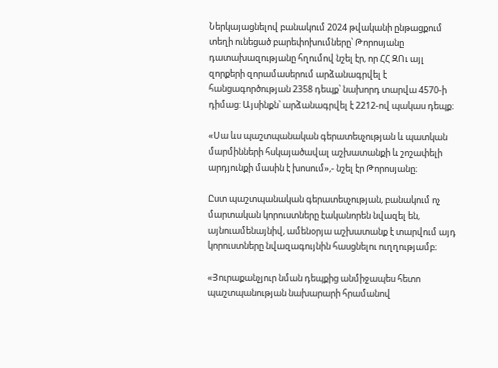Ներկայացնելով բանակում 2024 թվականի ընթացքում տեղի ունեցած բարեփոխումները՝ Թորոսյանը դատախազությանը հղումով նշել էր, որ ՀՀ ԶՈւ այլ զորքերի զորամասերում արձանագրվել է հանցագործության 2358 դեպք՝ նախորդ տարվա 4570-ի դիմաց: Այսինքն՝ արձանագրվել է 2212-ով պակաս դեպք։

«Սա ևս պաշտպանական գերատեսչության և պատկան մարմինների հսկայածավալ աշխատանքի և շոշափելի արդյունքի մասին է խոսում»,- նշել էր Թորոսյանը։

Ըստ պաշտպանական գերատեսչության, բանակում ոչ մարտական կորուստները էականորեն նվազել են, այնուամենայնիվ, ամենօրյա աշխատանք է տարվում այդ կորուստները նվազագույնին հասցնելու ուղղությամբ։

«Յուրաքանչյուր նման դեպքից անմիջապես հետո պաշտպանության նախարարի հրամանով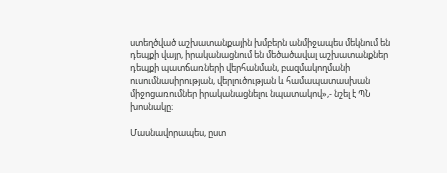ստեղծված աշխատանքային խմբերն անմիջապես մեկնում են դեպքի վայր, իրականացնում են մեծածավալ աշխատանքներ դեպքի պատճառների վերհանման, բազմակողմանի ուսումնասիրության, վերլուծության և համապատասխան միջոցառումներ իրականացնելու նպատակով»,- նշել է ՊՆ խոսնակը։

Մասնավորապես, ըստ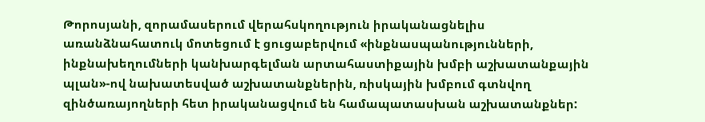Թորոսյանի, զորամասերում վերահսկողություն իրականացնելիս առանձնահատուկ մոտեցում է ցուցաբերվում «ինքնասպանությունների, ինքնախեղումների կանխարգելման արտահաստիքային խմբի աշխատանքային պլան»-ով նախատեսված աշխատանքներին, ռիսկային խմբում գտնվող զինծառայողների հետ իրականացվում են համապատասխան աշխատանքներ: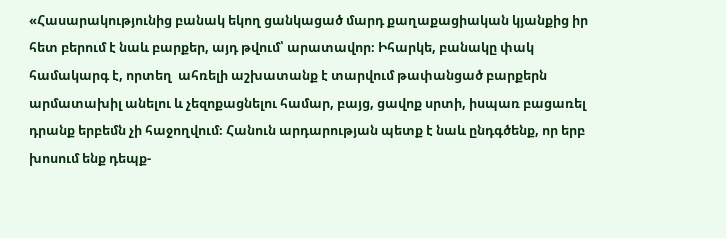«Հասարակությունից բանակ եկող ցանկացած մարդ քաղաքացիական կյանքից իր հետ բերում է նաև բարքեր, այդ թվում՝ արատավոր։ Իհարկե, բանակը փակ համակարգ է, որտեղ  ահռելի աշխատանք է տարվում թափանցած բարքերն արմատախիլ անելու և չեզոքացնելու համար, բայց, ցավոք սրտի, իսպառ բացառել դրանք երբեմն չի հաջողվում։ Հանուն արդարության պետք է նաև ընդգծենք, որ երբ խոսում ենք դեպք-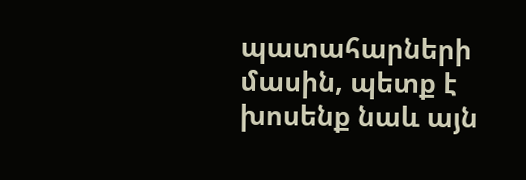պատահարների մասին, պետք է խոսենք նաև այն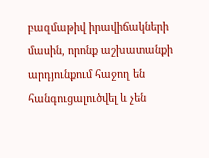բազմաթիվ իրավիճակների մասին, որոնք աշխատանքի արդյունքում հաջող են հանգուցալուծվել և չեն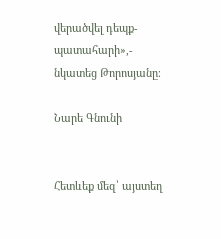վերածվել դեպք-պատահարի»,- նկատեց Թորոսյանը։

Նարե Գնունի


Հետևեք մեզ՝ այստեղ